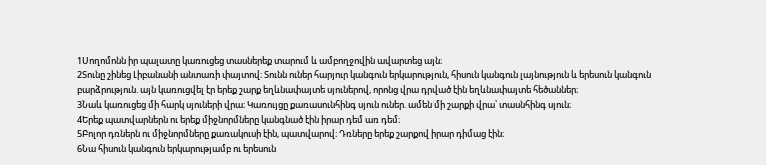1Սողոմոնն իր պալատը կառուցեց տասներեք տարում և ամբողջովին ավարտեց այն։
2Տունը շինեց Լիբանանի անտառի փայտով։ Տունն ուներ հարյուր կանգուն երկարություն, հիսուն կանգուն լայնություն և երեսուն կանգուն բարձրություն. այն կառուցվել էր երեք շարք եղևնափայտե սյուներով, որոնց վրա դրված էին եղևնափայտե հեծաններ։
3Նաև կառուցեց մի հարկ սյուների վրա։ Կառույցը քառասունհինգ սյուն ուներ. ամեն մի շարքի վրա՝ տասնհինգ սյուն։
4Երեք պատվարներն ու երեք միջնորմները կանգնած էին իրար դեմ առ դեմ։
5Բոլոր դռներն ու միջնորմները քառակուսի էին, պատվարով։ Դռները երեք շարքով իրար դիմաց էին։
6Նա հիսուն կանգուն երկարությամբ ու երեսուն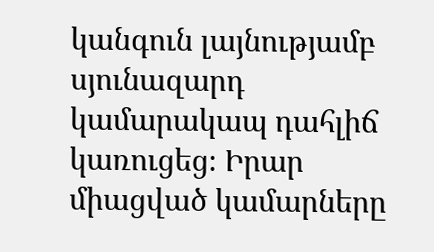կանգուն լայնությամբ սյունազարդ կամարակապ դահլիճ կառուցեց։ Իրար միացված կամարները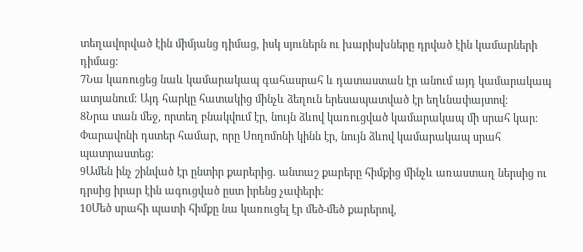տեղավորված էին միմյանց դիմաց, իսկ սյուներն ու խարիսխները դրված էին կամարների դիմաց։
7Նա կառուցեց նաև կամարակապ գահասրահ և դատաստան էր անում այդ կամարակապ ատյանում։ Այդ հարկը հատակից մինչև ձեղուն երեսապատված էր եղևնափայտով։
8Նրա տան մեջ, որտեղ բնակվում էր, նույն ձևով կառուցված կամարակապ մի սրահ կար։ Փարավոնի դստեր համար, որը Սողոմոնի կինն էր, նույն ձևով կամարակապ սրահ պատրաստեց։
9Ամեն ինչ շինված էր ընտիր քարերից. անտաշ քարերը հիմքից մինչև առաստաղ ներսից ու դրսից իրար էին ագուցված ըստ իրենց չափերի։
10Մեծ սրահի պատի հիմքը նա կառուցել էր մեծ-մեծ քարերով,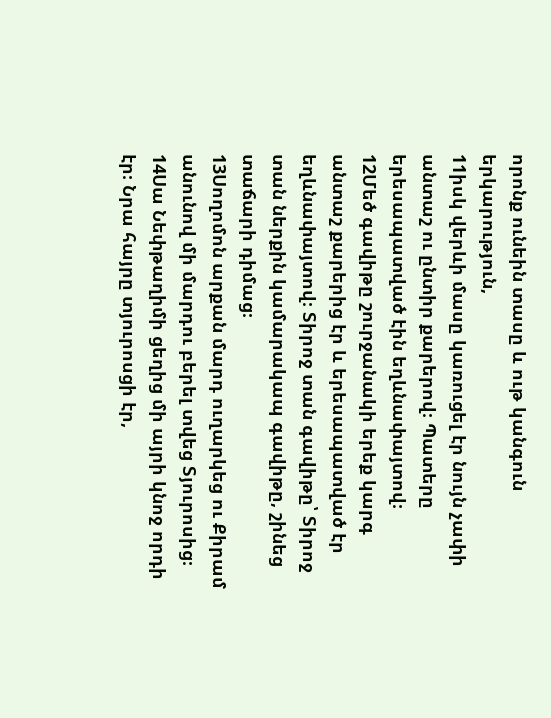որոնք ունեին տասը և ութ կանգուն երկարություն,
11իսկ վերևի մասը կառուցել էր նույն չափի անտաշ ու ընտիր քարերով։ Պատերը երեսապատված էին եղևնափայտով։
12Մեծ գավիթը շուրջանակի երեք կարգ անտաշ քարերից էր և երեսապատված էր եղևնափայտով։ Տիրոջ տան գավիթը՝ Տիրոջ տան ներքին կամարակապ գավիթը, շինեց տաճարի դիմաց։
13Սողոմոն արքան մարդ ուղարկեց ու Քիրամ անունով մի մարդու բերել տվեց Տյուրոսից։
14Սա Նեփթաղիմի ցեղից մի այրի կնոջ որդի էր։ Նրա հայրը տյուրոսցի էր,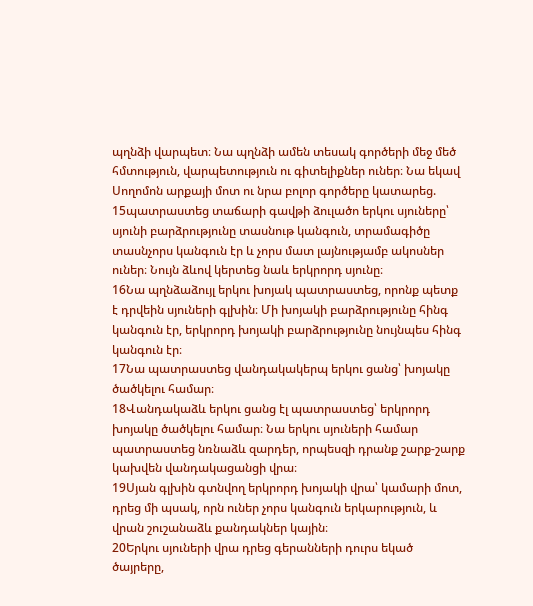պղնձի վարպետ։ Նա պղնձի ամեն տեսակ գործերի մեջ մեծ հմտություն, վարպետություն ու գիտելիքներ ուներ։ Նա եկավ Սողոմոն արքայի մոտ ու նրա բոլոր գործերը կատարեց.
15պատրաստեց տաճարի գավթի ձուլածո երկու սյուները՝ սյունի բարձրությունը տասնութ կանգուն, տրամագիծը տասնչորս կանգուն էր և չորս մատ լայնությամբ ակոսներ ուներ։ Նույն ձևով կերտեց նաև երկրորդ սյունը։
16Նա պղնձաձույլ երկու խոյակ պատրաստեց, որոնք պետք է դրվեին սյուների գլխին։ Մի խոյակի բարձրությունը հինգ կանգուն էր, երկրորդ խոյակի բարձրությունը նույնպես հինգ կանգուն էր։
17Նա պատրաստեց վանդակակերպ երկու ցանց՝ խոյակը ծածկելու համար։
18Վանդակաձև երկու ցանց էլ պատրաստեց՝ երկրորդ խոյակը ծածկելու համար։ Նա երկու սյուների համար պատրաստեց նռնաձև զարդեր, որպեսզի դրանք շարք-շարք կախվեն վանդակացանցի վրա։
19Սյան գլխին գտնվող երկրորդ խոյակի վրա՝ կամարի մոտ, դրեց մի պսակ, որն ուներ չորս կանգուն երկարություն, և վրան շուշանաձև քանդակներ կային։
20Երկու սյուների վրա դրեց գերանների դուրս եկած ծայրերը,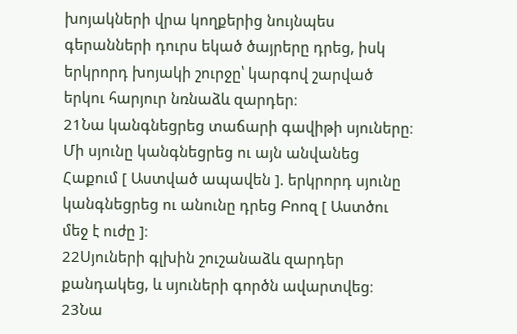խոյակների վրա կողքերից նույնպես գերանների դուրս եկած ծայրերը դրեց, իսկ երկրորդ խոյակի շուրջը՝ կարգով շարված երկու հարյուր նռնաձև զարդեր։
21Նա կանգնեցրեց տաճարի գավիթի սյուները։ Մի սյունը կանգնեցրեց ու այն անվանեց Հաքում [ Աստված ապավեն ]. երկրորդ սյունը կանգնեցրեց ու անունը դրեց Բոոզ [ Աստծու մեջ է ուժը ]։
22Սյուների գլխին շուշանաձև զարդեր քանդակեց, և սյուների գործն ավարտվեց։
23Նա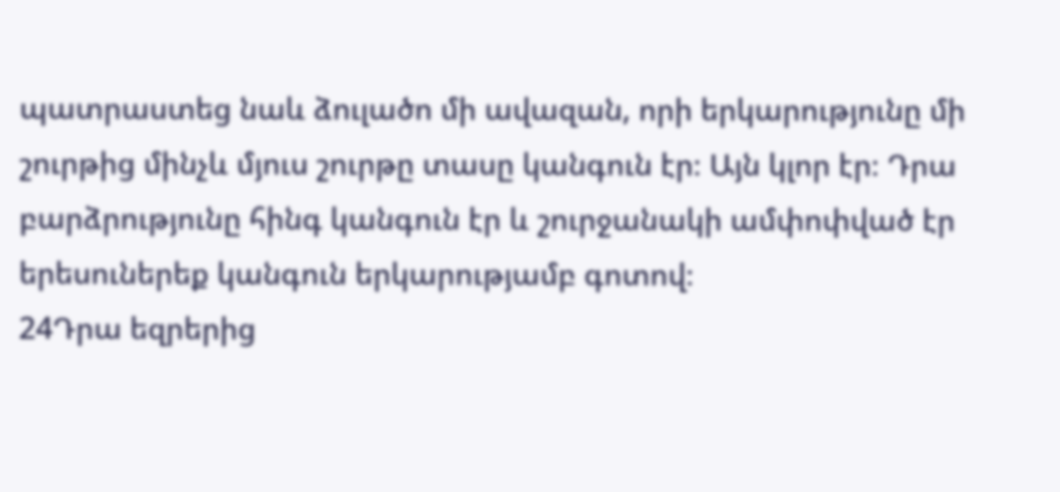պատրաստեց նաև ձուլածո մի ավազան, որի երկարությունը մի շուրթից մինչև մյուս շուրթը տասը կանգուն էր։ Այն կլոր էր։ Դրա բարձրությունը հինգ կանգուն էր և շուրջանակի ամփոփված էր երեսուներեք կանգուն երկարությամբ գոտով։
24Դրա եզրերից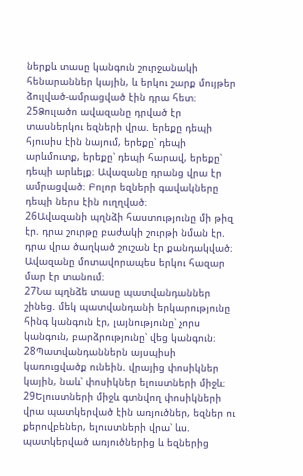ներքև տասը կանգուն շուրջանակի հենարաններ կային, և երկու շարք մույթեր ձուլված-ամրացված էին դրա հետ։
25Ձուլածո ավազանը դրված էր տասներկու եզների վրա. երեքը դեպի հյուսիս էին նայում, երեքը՝ դեպի արևմուտք, երեքը՝ դեպի հարավ, երեքը՝ դեպի արևելք։ Ավազանը դրանց վրա էր ամրացված։ Բոլոր եզների գավակները դեպի ներս էին ուղղված։
26Ավազանի պղնձի հաստությունը մի թիզ էր. դրա շուրթը բաժակի շուրթի նման էր. դրա վրա ծաղկած շուշան էր քանդակված։ Ավազանը մոտավորապես երկու հազար մար էր տանում։
27Նա պղնձե տասը պատվանդաններ շինեց. մեկ պատվանդանի երկարությունը հինգ կանգուն էր, լայնությունը՝ չորս կանգուն, բարձրությունը՝ վեց կանգուն։
28Պատվանդաններն այսպիսի կառուցվածք ունեին. վրայից փոսիկներ կային, նաև՝ փոսիկներ ելուստների միջև։
29Ելուստների միջև գտնվող փոսիկների վրա պատկերված էին առյուծներ, եզներ ու քերովբեներ, ելուստների վրա՝ ևս. պատկերված առյուծներից և եզներից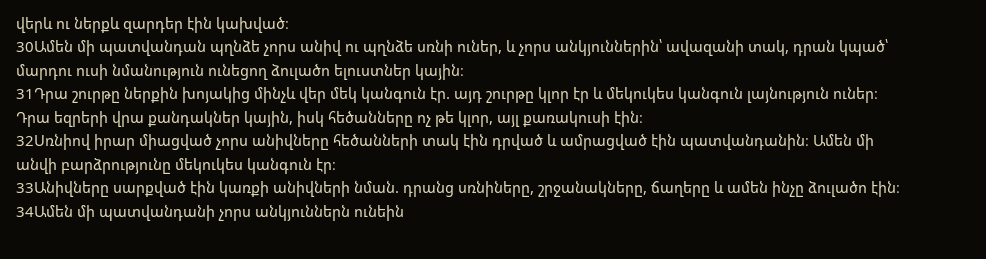վերև ու ներքև զարդեր էին կախված։
30Ամեն մի պատվանդան պղնձե չորս անիվ ու պղնձե սռնի ուներ, և չորս անկյուններին՝ ավազանի տակ, դրան կպած՝ մարդու ուսի նմանություն ունեցող ձուլածո ելուստներ կային։
31Դրա շուրթը ներքին խոյակից մինչև վեր մեկ կանգուն էր. այդ շուրթը կլոր էր և մեկուկես կանգուն լայնություն ուներ։ Դրա եզրերի վրա քանդակներ կային, իսկ հեծանները ոչ թե կլոր, այլ քառակուսի էին։
32Սռնիով իրար միացված չորս անիվները հեծանների տակ էին դրված և ամրացված էին պատվանդանին։ Ամեն մի անվի բարձրությունը մեկուկես կանգուն էր։
33Անիվները սարքված էին կառքի անիվների նման. դրանց սռնիները, շրջանակները, ճաղերը և ամեն ինչը ձուլածո էին։
34Ամեն մի պատվանդանի չորս անկյուններն ունեին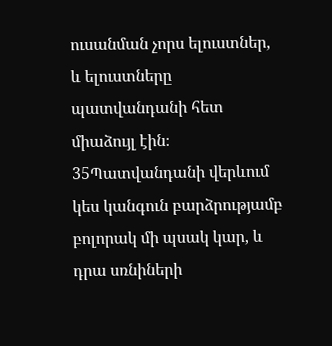ուսանման չորս ելուստներ, և ելուստները պատվանդանի հետ միաձույլ էին։
35Պատվանդանի վերևում կես կանգուն բարձրությամբ բոլորակ մի պսակ կար, և դրա սռնիների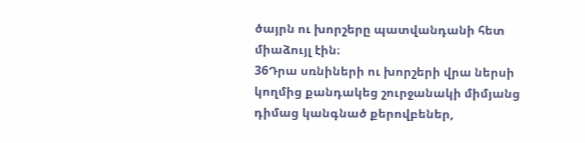ծայրն ու խորշերը պատվանդանի հետ միաձույլ էին։
36Դրա սռնիների ու խորշերի վրա ներսի կողմից քանդակեց շուրջանակի միմյանց դիմաց կանգնած քերովբեներ,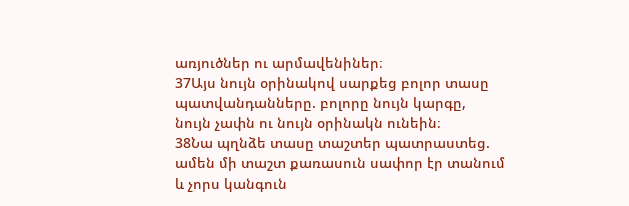առյուծներ ու արմավենիներ։
37Այս նույն օրինակով սարքեց բոլոր տասը պատվանդանները. բոլորը նույն կարգը, նույն չափն ու նույն օրինակն ունեին։
38Նա պղնձե տասը տաշտեր պատրաստեց. ամեն մի տաշտ քառասուն սափոր էր տանում և չորս կանգուն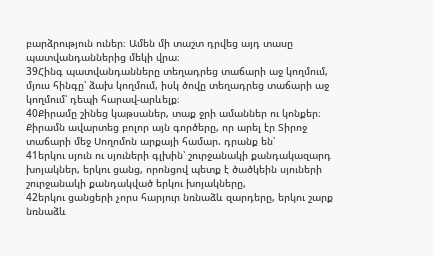բարձրություն ուներ։ Ամեն մի տաշտ դրվեց այդ տասը պատվանդաններից մեկի վրա։
39Հինգ պատվանդանները տեղադրեց տաճարի աջ կողմում, մյուս հինգը՝ ձախ կողմում, իսկ ծովը տեղադրեց տաճարի աջ կողմում՝ դեպի հարավ-արևելք։
40Քիրամը շինեց կաթսաներ, տաք ջրի ամաններ ու կոնքեր։ Քիրամն ավարտեց բոլոր այն գործերը, որ արել էր Տիրոջ տաճարի մեջ Սողոմոն արքայի համար. դրանք են՝
41երկու սյուն ու սյուների գլխին՝ շուրջանակի քանդակազարդ խոյակներ, երկու ցանց, որոնցով պետք է ծածկեին սյուների շուրջանակի քանդակված երկու խոյակները,
42երկու ցանցերի չորս հարյուր նռնաձև զարդերը, երկու շարք նռնաձև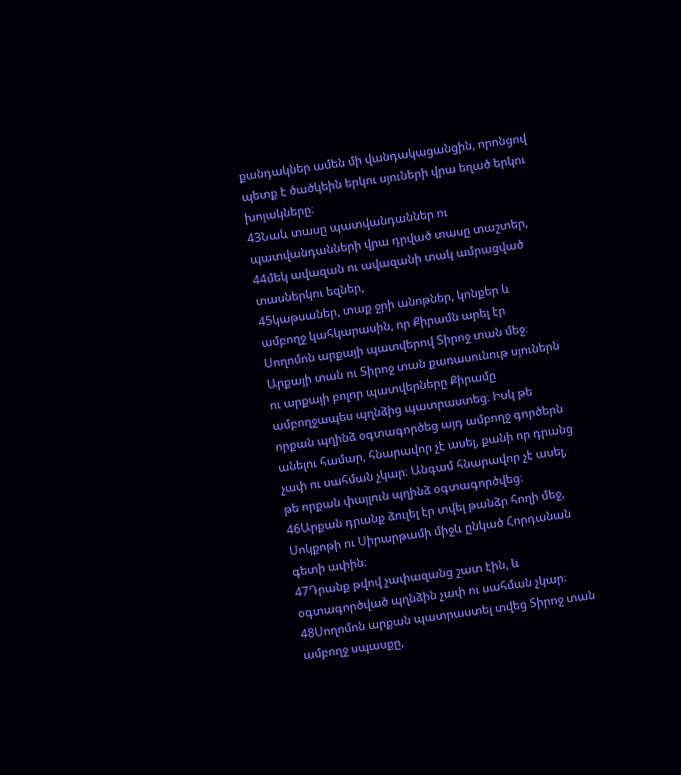քանդակներ ամեն մի վանդակացանցին, որոնցով պետք է ծածկեին երկու սյուների վրա եղած երկու խոյակները։
43Նաև տասը պատվանդաններ ու պատվանդանների վրա դրված տասը տաշտեր,
44մեկ ավազան ու ավազանի տակ ամրացված տասներկու եզներ,
45կաթսաներ, տաք ջրի անոթներ, կոնքեր և ամբողջ կահկարասին, որ Քիրամն արել էր Սողոմոն արքայի պատվերով Տիրոջ տան մեջ։ Արքայի տան ու Տիրոջ տան քառասունութ սյուներն ու արքայի բոլոր պատվերները Քիրամը ամբողջապես պղնձից պատրաստեց։ Իսկ թե որքան պղինձ օգտագործեց այդ ամբողջ գործերն անելու համար, հնարավոր չէ ասել, քանի որ դրանց չափ ու սահման չկար։ Անգամ հնարավոր չէ ասել, թե որքան փայլուն պղինձ օգտագործվեց։
46Արքան դրանք ձուլել էր տվել թանձր հողի մեջ, Սոկքոթի ու Սիրարթամի միջև ընկած Հորդանան գետի ափին։
47Դրանք թվով չափազանց շատ էին, և օգտագործված պղնձին չափ ու սահման չկար։
48Սողոմոն արքան պատրաստել տվեց Տիրոջ տան ամբողջ սպասքը,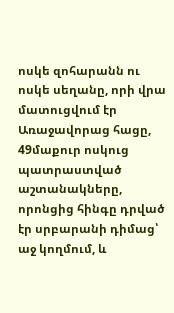ոսկե զոհարանն ու ոսկե սեղանը, որի վրա մատուցվում էր Առաջավորաց հացը,
49մաքուր ոսկուց պատրաստված աշտանակները, որոնցից հինգը դրված էր սրբարանի դիմաց՝ աջ կողմում, և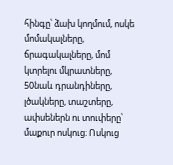հինգը՝ ձախ կողմում, ոսկե մոմակալները, ճրագակալները, մոմ կտրելու մկրատները,
50նաև դրանդիները, լծակները, տաշտերը, ափսեներն ու տուփերը՝ մաքուր ոսկուց։ Ոսկուց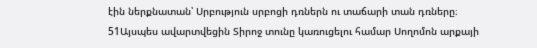էին ներքնատան՝ Սրբություն սրբոցի դռներն ու տաճարի տան դռները։
51Այսպես ավարտվեցին Տիրոջ տունը կառուցելու համար Սողոմոն արքայի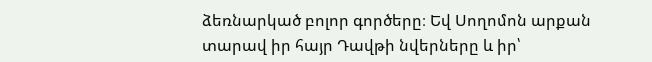ձեռնարկած բոլոր գործերը։ Եվ Սողոմոն արքան տարավ իր հայր Դավթի նվերները և իր՝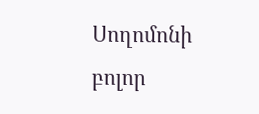Սողոմոնի բոլոր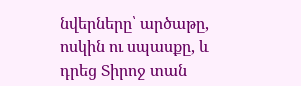նվերները՝ արծաթը, ոսկին ու սպասքը, և դրեց Տիրոջ տան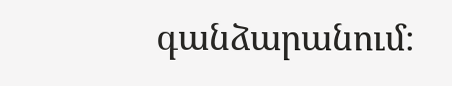գանձարանում։